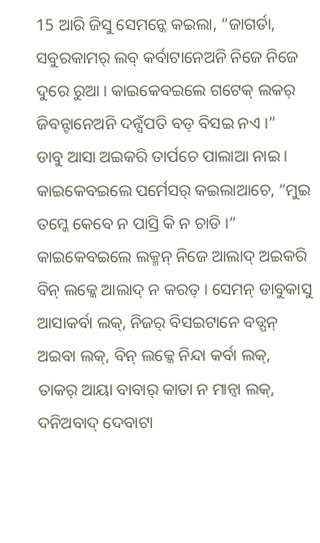15 ଆରି ଜିସୁ ସେମନ୍କେ କଇଲା, “ଜାଗର୍ତା, ସବୁରକାମର୍ ଲବ୍ କର୍ବାଟାନେଅନି ନିଜେ ନିଜେ ଦୁରେ ରୁଆ । କାଇକେବଇଲେ ଗଟେକ୍ ଲକର୍ ଜିବନ୍ଟାନେଅନି ଦନ୍ସଁପତି ବଡ୍ ବିସଇ ନଏ ।”
ଡାବୁ ଆସା ଅଇକରି ତାର୍ପଚେ ପାଲାଆ ନାଇ । କାଇକେବଇଲେ ପର୍ମେସର୍ କଇଲାଆଚେ, “ମୁଇ ତମ୍କେ କେବେ ନ ପାସ୍ରି କି ନ ଚାଡି ।”
କାଇକେବଇଲେ ଲକ୍ମନ୍ ନିଜେ ଆଲାଦ୍ ଅଇକରି ବିନ୍ ଲକ୍କେ ଆଲାଦ୍ ନ କରତ୍ । ସେମନ୍ ଡାବୁକାସୁ ଆସାକର୍ବା ଲକ୍, ନିଜର୍ ବିସଇଟାନେ ବଡ୍ପନ୍ ଅଇବା ଲକ୍, ବିନ୍ ଲକ୍କେ ନିନ୍ଦା କର୍ବା ଲକ୍, ତାକର୍ ଆୟା ବାବାର୍ କାତା ନ ମାନ୍ବା ଲକ୍, ଦନିଅବାଦ୍ ଦେବାଟା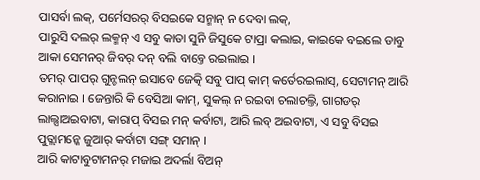ପାସର୍ବା ଲକ୍, ପର୍ମେସରର୍ ବିସଇକେ ସନ୍ମାନ୍ ନ ଦେବା ଲକ୍,
ପାରୁସି ଦଲର୍ ଲକ୍ମନ୍ ଏ ସବୁ କାତା ସୁନି ଜିସୁକେ ଟାପ୍ରା କଲାଇ, କାଇକେ ବଇଲେ ଡାବୁ ଆକା ସେମନର୍ ଜିବର୍ ଦନ୍ ବଲି ବାବ୍ତେ ରଇଲାଇ ।
ତମର୍ ପାପର୍ ଗୁନ୍ଚଲନ୍ ଇସାବେ ଜେତ୍କି ସବୁ ପାପ୍ କାମ୍ କର୍ତେରଇଲାସ୍, ସେଟାମନ୍ ଆରି କରାନାଇ । ଜେନ୍ତାରି କି ବେସିଆ କାମ୍, ସୁକଲ୍ ନ ରଇବା ଚଲାଚଲ୍ତି, ଗାଗଡର୍ ଲାଲ୍ସାଅଇବାଟା, କାରାପ୍ ବିସଇ ମନ୍ କର୍ବାଟା, ଆରି ଲବ୍ ଅଇବାଟା, ଏ ସବୁ ବିସଇ ପୁତ୍ଲାମନ୍କେ ଜୁଆର୍ କର୍ବାଟା ସଙ୍ଗ୍ ସମାନ୍ ।
ଆରି କାଟାବୁଟାମନର୍ ମଜାଇ ଅଦର୍ଲା ବିଅନ୍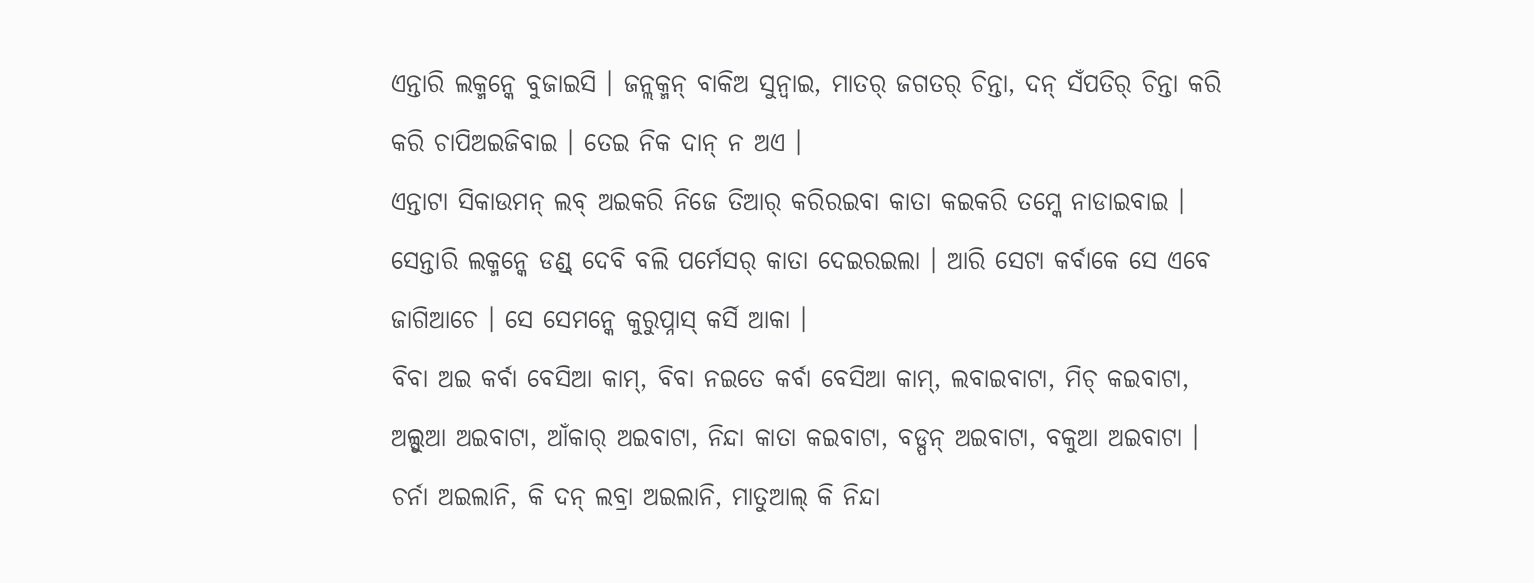ଏନ୍ତାରି ଲକ୍ମନ୍କେ ବୁଜାଇସି । ଜନ୍ଲକ୍ମନ୍ ବାକିଅ ସୁନ୍ବାଇ, ମାତର୍ ଜଗତର୍ ଚିନ୍ତା, ଦନ୍ ସଁପତିର୍ ଚିନ୍ତା କରି କରି ଚାପିଅଇଜିବାଇ । ତେଇ ନିକ ଦାନ୍ ନ ଅଏ ।
ଏନ୍ତାଟା ସିକାଉମନ୍ ଲବ୍ ଅଇକରି ନିଜେ ତିଆର୍ କରିରଇବା କାତା କଇକରି ତମ୍କେ ନାଡାଇବାଇ । ସେନ୍ତାରି ଲକ୍ମନ୍କେ ଡଣ୍ଡ୍ ଦେବି ବଲି ପର୍ମେସର୍ କାତା ଦେଇରଇଲା । ଆରି ସେଟା କର୍ବାକେ ସେ ଏବେ ଜାଗିଆଚେ । ସେ ସେମନ୍କେ କୁରୁପ୍ନାସ୍ କର୍ସି ଆକା ।
ବିବା ଅଇ କର୍ବା ବେସିଆ କାମ୍, ବିବା ନଇତେ କର୍ବା ବେସିଆ କାମ୍, ଲବାଇବାଟା, ମିଚ୍ କଇବାଟା, ଅଲ୍ସୁଆ ଅଇବାଟା, ଆଁକାର୍ ଅଇବାଟା, ନିନ୍ଦା କାତା କଇବାଟା, ବଡ୍ପନ୍ ଅଇବାଟା, ବକୁଆ ଅଇବାଟା ।
ଚର୍ନା ଅଇଲାନି, କି ଦନ୍ ଲବ୍ରା ଅଇଲାନି, ମାତୁଆଲ୍ କି ନିନ୍ଦା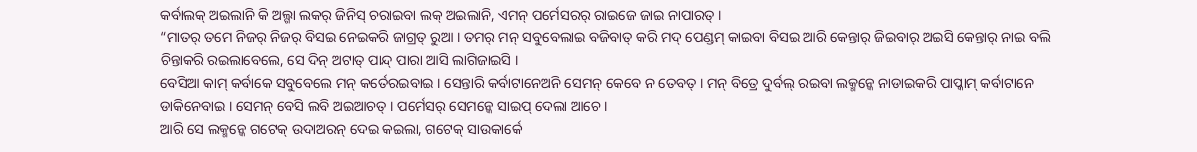କର୍ବାଲକ୍ ଅଇଲାନି କି ଅଲ୍ଗା ଲକର୍ ଜିନିସ୍ ଚରାଇବା ଲକ୍ ଅଇଲାନି, ଏମନ୍ ପର୍ମେସରର୍ ରାଇଜେ ଜାଇ ନାପାରତ୍ ।
“ମାତର୍ ତମେ ନିଜର୍ ନିଜର୍ ବିସଇ ନେଇକରି ଜାଗ୍ରତ୍ ରୁଆ । ତମର୍ ମନ୍ ସବୁବେଲାଇ ବଜିବାତ୍ କରି ମଦ୍ ପେଣ୍ଡମ୍ କାଇବା ବିସଇ ଆରି କେନ୍ତାର୍ ଜିଇବାର୍ ଅଇସି କେନ୍ତାର୍ ନାଇ ବଲି ଚିନ୍ତାକରି ରଇଲାବେଲେ, ସେ ଦିନ୍ ଅଟାତ୍ ପାନ୍ଦ୍ ପାରା ଆସି ଲାଗିଜାଇସି ।
ବେସିଆ କାମ୍ କର୍ବାକେ ସବୁବେଲେ ମନ୍ କର୍ତେରଇବାଇ । ସେନ୍ତାରି କର୍ବାଟାନେଅନି ସେମନ୍ କେବେ ନ ତେବତ୍ । ମନ୍ ବିତ୍ରେ ଦୁର୍ବଲ୍ ରଇବା ଲକ୍ମନ୍କେ ନାଡାଇକରି ପାପ୍କାମ୍ କର୍ବାଟାନେ ଡାକିନେବାଇ । ସେମନ୍ ବେସି ଲବି ଅଇଆଚତ୍ । ପର୍ମେସର୍ ସେମନ୍କେ ସାଇପ୍ ଦେଲା ଆଚେ ।
ଆରି ସେ ଲକ୍ମନ୍କେ ଗଟେକ୍ ଉଦାଅରନ୍ ଦେଇ କଇଲା, ଗଟେକ୍ ସାଉକାର୍କେ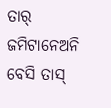ତାର୍ ଜମିଟାନେଅନି ବେସି ତାସ୍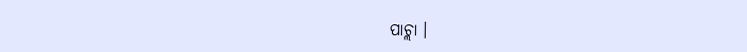ପାଚ୍ଲା ।